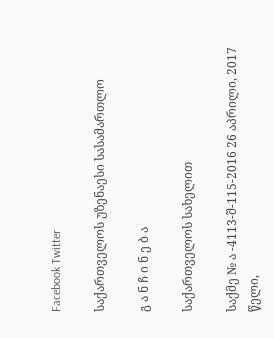Facebook Twitter

საქართველოს უზენაესი სასამართლო

გ ა ნ ჩ ი ნ ე ბ ა

საქართველოს სახელით

საქმე № ა -4113-შ-115-2016 26 აპრილი, 2017 წელი,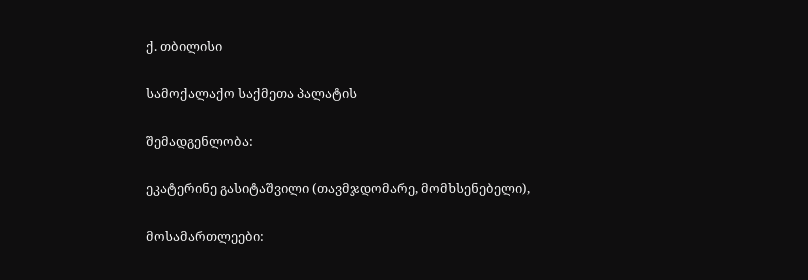ქ. თბილისი

სამოქალაქო საქმეთა პალატის

შემადგენლობა:

ეკატერინე გასიტაშვილი (თავმჯდომარე, მომხსენებელი),

მოსამართლეები: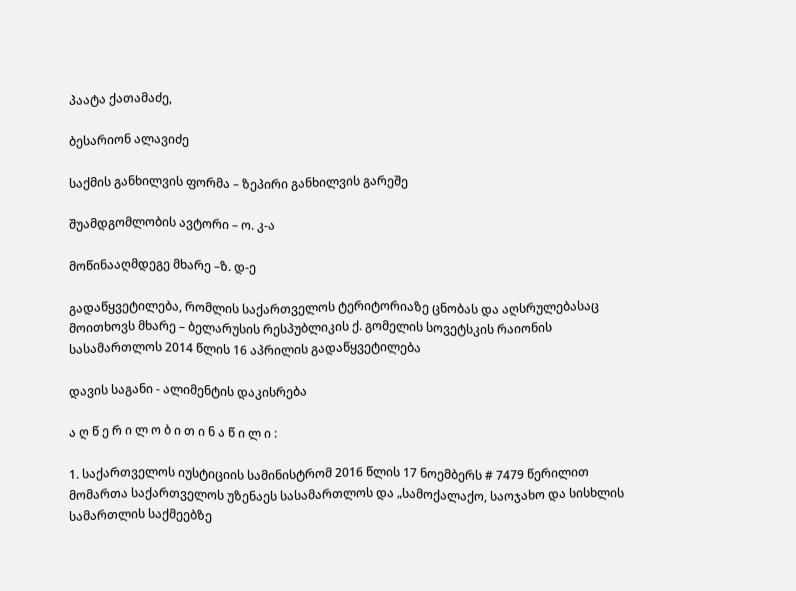პაატა ქათამაძე,

ბესარიონ ალავიძე

საქმის განხილვის ფორმა – ზეპირი განხილვის გარეშე

შუამდგომლობის ავტორი – ო. კ-ა

მოწინააღმდეგე მხარე –ზ. დ-ე

გადაწყვეტილება, რომლის საქართველოს ტერიტორიაზე ცნობას და აღსრულებასაც მოითხოვს მხარე – ბელარუსის რესპუბლიკის ქ. გომელის სოვეტსკის რაიონის სასამართლოს 2014 წლის 16 აპრილის გადაწყვეტილება

დავის საგანი - ალიმენტის დაკისრება

ა ღ წ ე რ ი ლ ო ბ ი თ ი ნ ა წ ი ლ ი :

1. საქართველოს იუსტიციის სამინისტრომ 2016 წლის 17 ნოემბერს # 7479 წერილით მომართა საქართველოს უზენაეს სასამართლოს და „სამოქალაქო, საოჯახო და სისხლის სამართლის საქმეებზე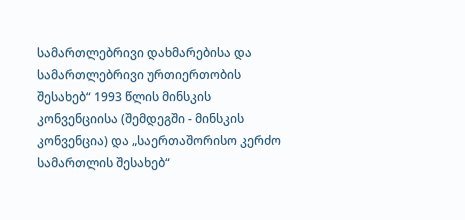სამართლებრივი დახმარებისა და სამართლებრივი ურთიერთობის შესახებ“ 1993 წლის მინსკის კონვენციისა (შემდეგში - მინსკის კონვენცია) და „საერთაშორისო კერძო სამართლის შესახებ“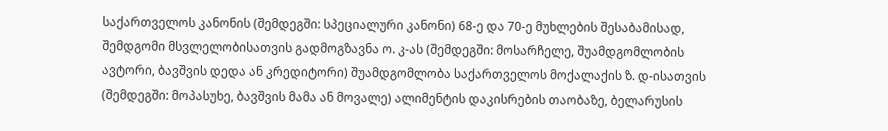საქართველოს კანონის (შემდეგში: სპეციალური კანონი) 68-ე და 70-ე მუხლების შესაბამისად, შემდგომი მსვლელობისათვის გადმოგზავნა ო. კ-ას (შემდეგში: მოსარჩელე, შუამდგომლობის ავტორი, ბავშვის დედა ან კრედიტორი) შუამდგომლობა საქართველოს მოქალაქის ზ. დ-ისათვის (შემდეგში: მოპასუხე, ბავშვის მამა ან მოვალე) ალიმენტის დაკისრების თაობაზე, ბელარუსის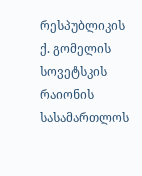რესპუბლიკის ქ. გომელის სოვეტსკის რაიონის სასამართლოს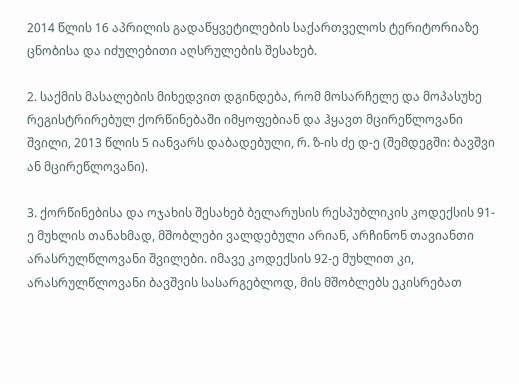2014 წლის 16 აპრილის გადაწყვეტილების საქართველოს ტერიტორიაზე ცნობისა და იძულებითი აღსრულების შესახებ.

2. საქმის მასალების მიხედვით დგინდება, რომ მოსარჩელე და მოპასუხე რეგისტრირებულ ქორწინებაში იმყოფებიან და ჰყავთ მცირეწლოვანი შვილი, 2013 წლის 5 იანვარს დაბადებული, რ. ზ-ის ძე დ-ე (შემდეგში: ბავშვი ან მცირეწლოვანი).

3. ქორწინებისა და ოჯახის შესახებ ბელარუსის რესპუბლიკის კოდექსის 91-ე მუხლის თანახმად, მშობლები ვალდებული არიან, არჩინონ თავიანთი არასრულწლოვანი შვილები. იმავე კოდექსის 92-ე მუხლით კი, არასრულწლოვანი ბავშვის სასარგებლოდ, მის მშობლებს ეკისრებათ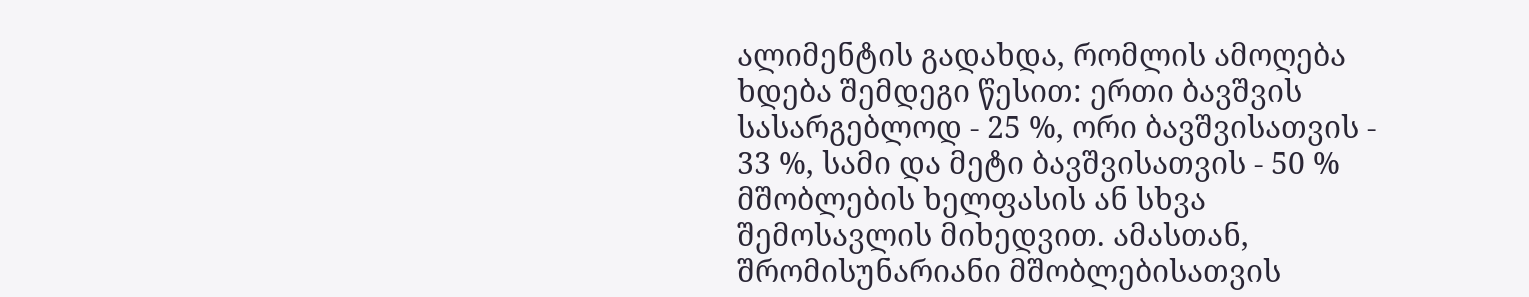ალიმენტის გადახდა, რომლის ამოღება ხდება შემდეგი წესით: ერთი ბავშვის სასარგებლოდ - 25 %, ორი ბავშვისათვის - 33 %, სამი და მეტი ბავშვისათვის - 50 % მშობლების ხელფასის ან სხვა შემოსავლის მიხედვით. ამასთან, შრომისუნარიანი მშობლებისათვის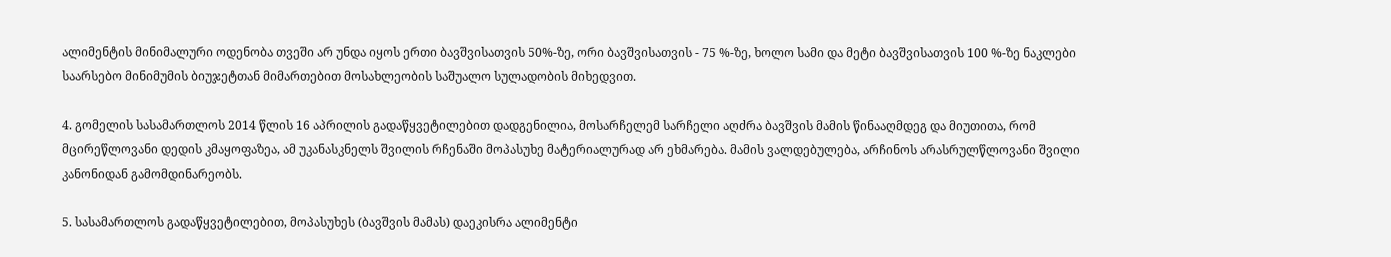ალიმენტის მინიმალური ოდენობა თვეში არ უნდა იყოს ერთი ბავშვისათვის 50%-ზე, ორი ბავშვისათვის - 75 %-ზე, ხოლო სამი და მეტი ბავშვისათვის 100 %-ზე ნაკლები საარსებო მინიმუმის ბიუჯეტთან მიმართებით მოსახლეობის საშუალო სულადობის მიხედვით.

4. გომელის სასამართლოს 2014 წლის 16 აპრილის გადაწყვეტილებით დადგენილია, მოსარჩელემ სარჩელი აღძრა ბავშვის მამის წინააღმდეგ და მიუთითა, რომ მცირეწლოვანი დედის კმაყოფაზეა, ამ უკანასკნელს შვილის რჩენაში მოპასუხე მატერიალურად არ ეხმარება. მამის ვალდებულება, არჩინოს არასრულწლოვანი შვილი კანონიდან გამომდინარეობს.

5. სასამართლოს გადაწყვეტილებით, მოპასუხეს (ბავშვის მამას) დაეკისრა ალიმენტი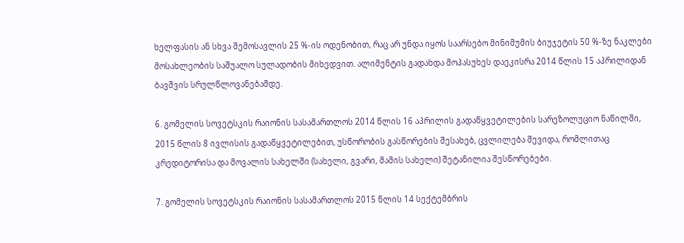ხელფასის ან სხვა შემოსავლის 25 %-ის ოდენობით, რაც არ უნდა იყოს საარსებო მინიმუმის ბიუჯეტის 50 %-ზე ნაკლები მოსახლეობის საშუალო სულადობის მიხედვით. ალიმენტის გადახდა მოპასუხეს დაეკისრა 2014 წლის 15 აპრილიდან ბავშვის სრულწლოვანებამდე.

6. გომელის სოვეტსკის რაიონის სასამართლოს 2014 წლის 16 აპრილის გადაწყვეტილების სარეზოლუციო ნაწილში, 2015 წლის 8 ივლისის გადაწყვეტილებით, უსწორობის გასწორების შესახებ, ცვლილება შევიდა, რომლითაც კრედიტორისა და მოვალის სახელში (სახელი, გვარი, მამის სახელი) შეტანილია შესწორებები.

7. გომელის სოვეტსკის რაიონის სასამართლოს 2015 წლის 14 სექტემბრის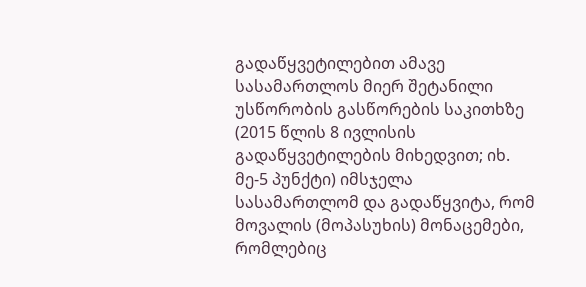გადაწყვეტილებით ამავე სასამართლოს მიერ შეტანილი უსწორობის გასწორების საკითხზე (2015 წლის 8 ივლისის გადაწყვეტილების მიხედვით; იხ. მე-5 პუნქტი) იმსჯელა სასამართლომ და გადაწყვიტა, რომ მოვალის (მოპასუხის) მონაცემები, რომლებიც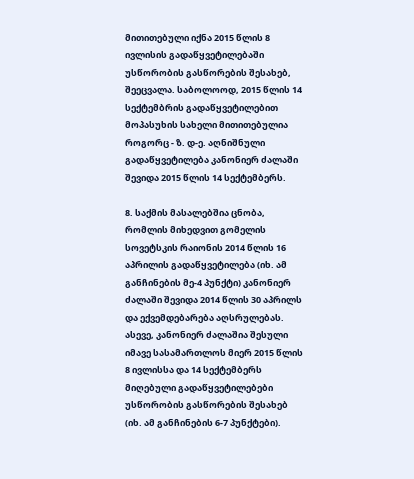მითითებული იქნა 2015 წლის 8 ივლისის გადაწყვეტილებაში უსწორობის გასწორების შესახებ, შეეცვალა. საბოლოოდ, 2015 წლის 14 სექტემბრის გადაწყვეტილებით მოპასუხის სახელი მითითებულია როგორც - ზ. დ-ე. აღნიშნული გადაწყვეტილება კანონიერ ძალაში შევიდა 2015 წლის 14 სექტემბერს.

8. საქმის მასალებშია ცნობა, რომლის მიხედვით გომელის სოვეტსკის რაიონის 2014 წლის 16 აპრილის გადაწყვეტილება (იხ. ამ განჩინების მე-4 პუნქტი) კანონიერ ძალაში შევიდა 2014 წლის 30 აპრილს და ექვემდებარება აღსრულებას. ასევე, კანონიერ ძალაშია შესული იმავე სასამართლოს მიერ 2015 წლის 8 ივლისსა და 14 სექტემბერს მიღებული გადაწყვეტილებები უსწორობის გასწორების შესახებ (იხ. ამ განჩინების 6-7 პუნქტები).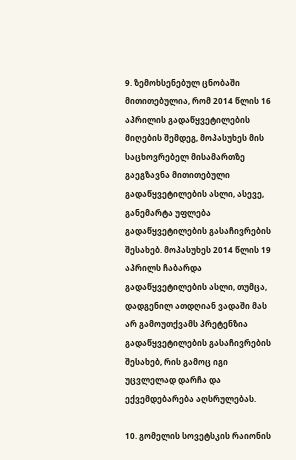9. ზემოხსენებულ ცნობაში მითითებულია, რომ 2014 წლის 16 აპრილის გადაწყვეტილების მიღების შემდეგ, მოპასუხეს მის საცხოვრებელ მისამართზე გაეგზავნა მითითებული გადაწყვეტილების ასლი, ასევე, განემარტა უფლება გადაწყვეტილების გასაჩივრების შესახებ. მოპასუხეს 2014 წლის 19 აპრილს ჩაბარდა გადაწყვეტილების ასლი, თუმცა, დადგენილ ათდღიან ვადაში მას არ გამოუთქვამს პრეტენზია გადაწყვეტილების გასაჩივრების შესახებ, რის გამოც იგი უცვლელად დარჩა და ექვემდებარება აღსრულებას.

10. გომელის სოვეტსკის რაიონის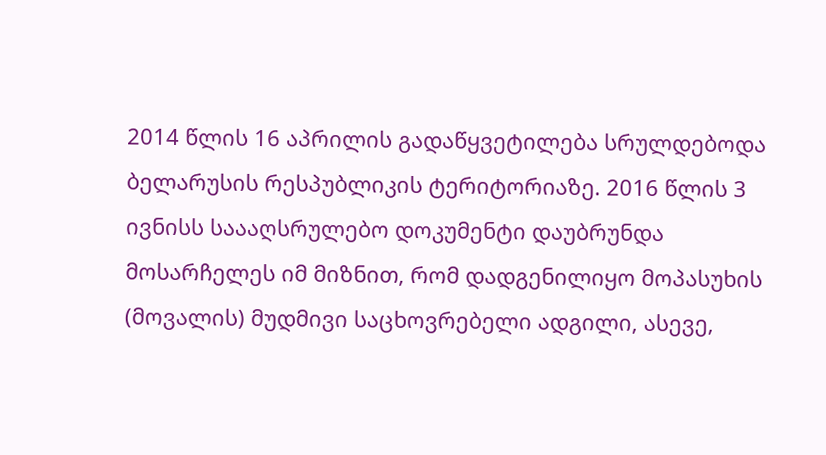2014 წლის 16 აპრილის გადაწყვეტილება სრულდებოდა ბელარუსის რესპუბლიკის ტერიტორიაზე. 2016 წლის 3 ივნისს საააღსრულებო დოკუმენტი დაუბრუნდა მოსარჩელეს იმ მიზნით, რომ დადგენილიყო მოპასუხის (მოვალის) მუდმივი საცხოვრებელი ადგილი, ასევე,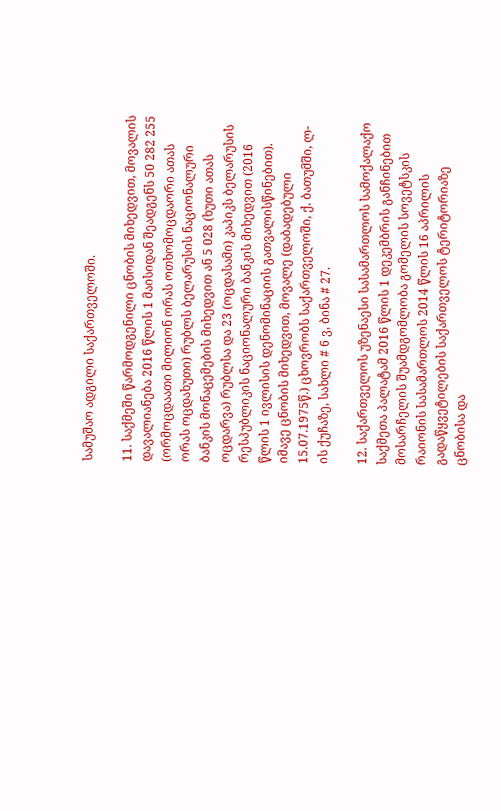სამუშაო ადგილი საქართველოში.

11. საქმეში წარმოდგენილი ცნობის მიხედვით, მოვალის დავალიანება 2016 წლის 1 მაისიდან შეადგენს 50 282 255 (ორმოცდაათი მილიონ ორას ოთხომოცდაორი ათას ორას ოცდახუთი) რუბლს ბელარუსის ნაციონალური ბანკის მონაცემების მიხედვით ან 5 028 (ხუთი ათას ოცდარვა) რუბლსა და 23 (ოცდასამი) კაპიკს ბელარუსის რესპუბლიკის ნაციონალური ბანკის მიხედვით (2016 წლის 1 ივლისის დენომინაციის გათვალისწინებით). იმავე ცნობის მიხედვით, მოვალე (დაბადებული 15.07.1975წ.) ცხოვრობს საქართველოში, ქ. ბათუმში, ლ-ის ქუჩაზე, სახლი # 6 ვ, ბინა # 27.

12. საქართველოს უზენაესი სასამართლოს სამოქალაქო საქმეთა პალატამ 2016 წლის 1 დეკემბრის განჩინებით მოსარჩელის შუამდგომლობა გომელის სოვეტსკის რაიონის სასამართლოს 2014 წლის 16 აპრილის გადაწყვეტილების საქართველოს ტერიტორიაზე ცნობისა და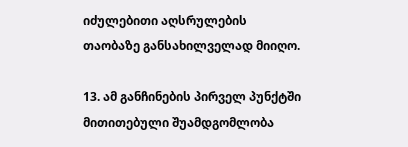იძულებითი აღსრულების თაობაზე განსახილველად მიიღო.

13. ამ განჩინების პირველ პუნქტში მითითებული შუამდგომლობა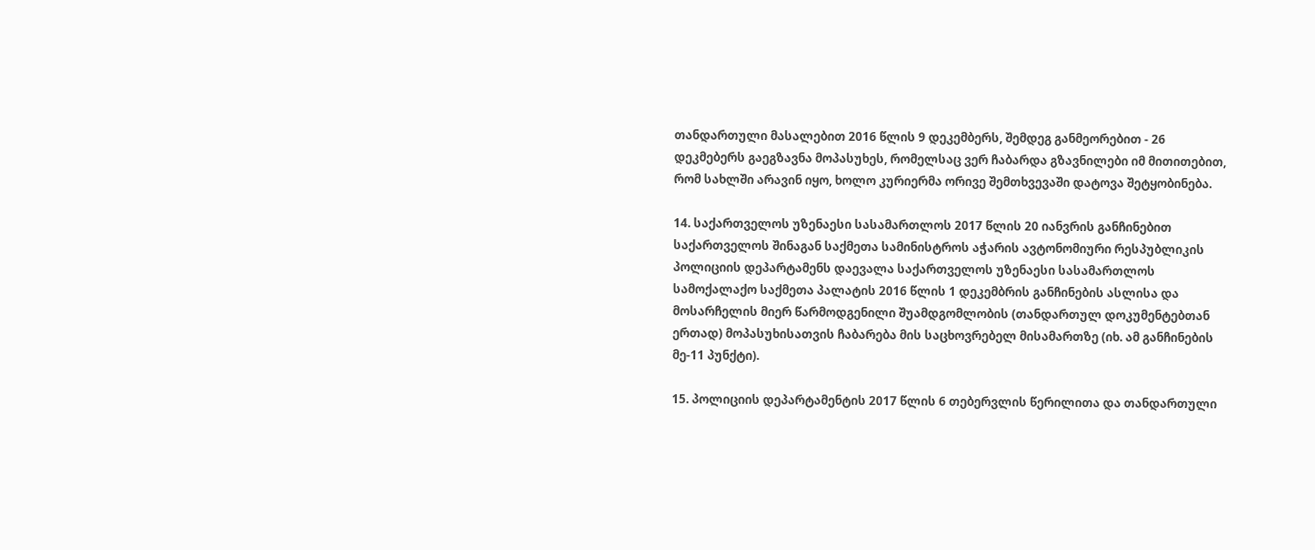თანდართული მასალებით 2016 წლის 9 დეკემბერს, შემდეგ განმეორებით - 26 დეკმებერს გაეგზავნა მოპასუხეს, რომელსაც ვერ ჩაბარდა გზავნილები იმ მითითებით, რომ სახლში არავინ იყო, ხოლო კურიერმა ორივე შემთხვევაში დატოვა შეტყობინება.

14. საქართველოს უზენაესი სასამართლოს 2017 წლის 20 იანვრის განჩინებით საქართველოს შინაგან საქმეთა სამინისტროს აჭარის ავტონომიური რესპუბლიკის პოლიციის დეპარტამენს დაევალა საქართველოს უზენაესი სასამართლოს სამოქალაქო საქმეთა პალატის 2016 წლის 1 დეკემბრის განჩინების ასლისა და მოსარჩელის მიერ წარმოდგენილი შუამდგომლობის (თანდართულ დოკუმენტებთან ერთად) მოპასუხისათვის ჩაბარება მის საცხოვრებელ მისამართზე (იხ. ამ განჩინების მე-11 პუნქტი).

15. პოლიციის დეპარტამენტის 2017 წლის 6 თებერვლის წერილითა და თანდართული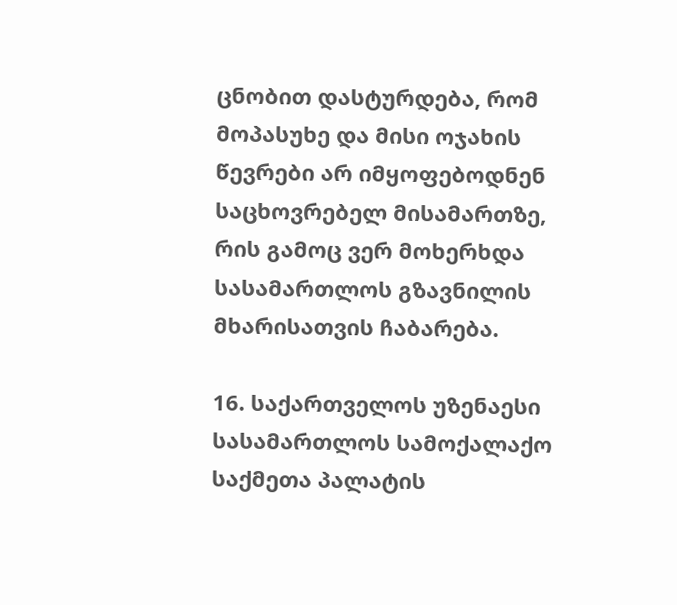ცნობით დასტურდება, რომ მოპასუხე და მისი ოჯახის წევრები არ იმყოფებოდნენ საცხოვრებელ მისამართზე, რის გამოც ვერ მოხერხდა სასამართლოს გზავნილის მხარისათვის ჩაბარება.

16. საქართველოს უზენაესი სასამართლოს სამოქალაქო საქმეთა პალატის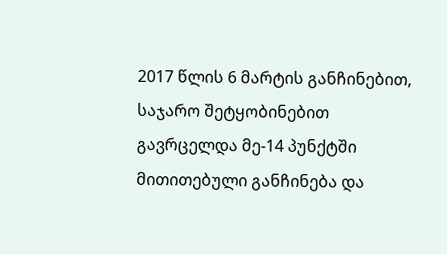2017 წლის 6 მარტის განჩინებით, საჯარო შეტყობინებით გავრცელდა მე-14 პუნქტში მითითებული განჩინება და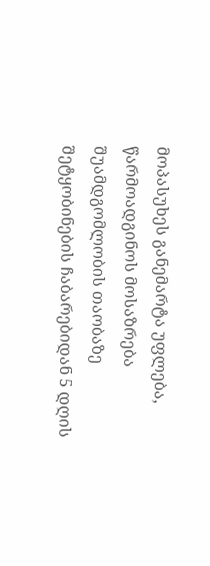მოპასუხეს განემარტა უფლება, წარმოადგინოს მოსაზრება შუამდგომლობის თაობაზე შეტყობინების ჩაბარებიდან 5 დღის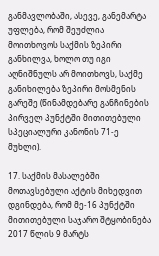განმავლობაში, ასევე, განემარტა უფლება, რომ შეუძლია მოითხოვოს საქმის ზეპირი განხილვა, ხოლო თუ იგი აღნიშნულს არ მოითხოვს, საქმე განიხილება ზეპირი მოსმენის გარეშე (წინამდებარე განჩინების პირველ პუნქტში მითითებული სპეციალური კანონის 71-ე მუხლი).

17. საქმის მასალებში მოთავსებული აქტის მიხედვით დგინდება, რომ მე-16 პუნქტში მითითებული საჯარო შტყობინება 2017 წლის 9 მარტს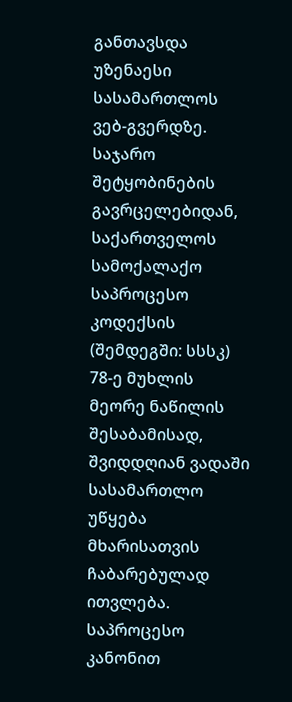განთავსდა უზენაესი სასამართლოს ვებ-გვერდზე. საჯარო შეტყობინების გავრცელებიდან, საქართველოს სამოქალაქო საპროცესო კოდექსის (შემდეგში: სსსკ) 78-ე მუხლის მეორე ნაწილის შესაბამისად, შვიდდღიან ვადაში სასამართლო უწყება მხარისათვის ჩაბარებულად ითვლება. საპროცესო კანონით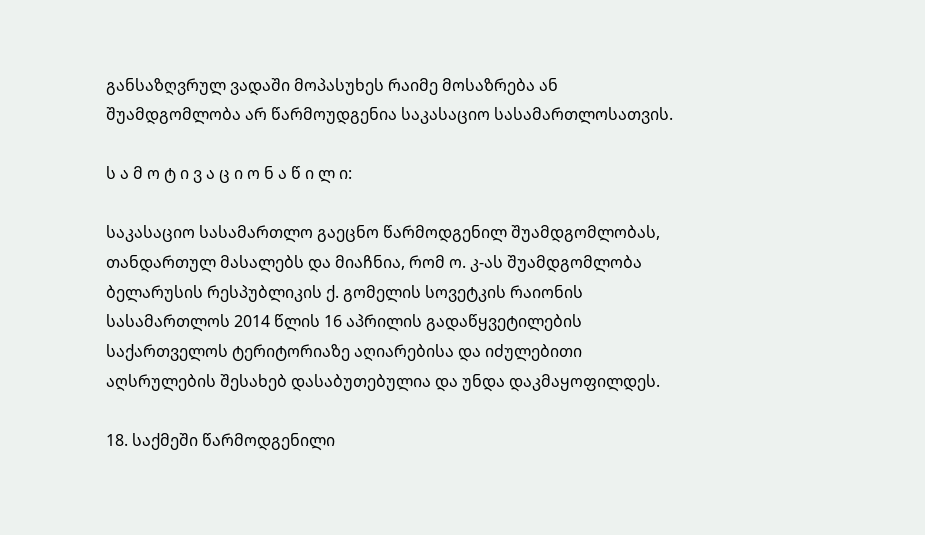განსაზღვრულ ვადაში მოპასუხეს რაიმე მოსაზრება ან შუამდგომლობა არ წარმოუდგენია საკასაციო სასამართლოსათვის.

ს ა მ ო ტ ი ვ ა ც ი ო ნ ა წ ი ლ ი:

საკასაციო სასამართლო გაეცნო წარმოდგენილ შუამდგომლობას, თანდართულ მასალებს და მიაჩნია, რომ ო. კ-ას შუამდგომლობა ბელარუსის რესპუბლიკის ქ. გომელის სოვეტკის რაიონის სასამართლოს 2014 წლის 16 აპრილის გადაწყვეტილების საქართველოს ტერიტორიაზე აღიარებისა და იძულებითი აღსრულების შესახებ დასაბუთებულია და უნდა დაკმაყოფილდეს.

18. საქმეში წარმოდგენილი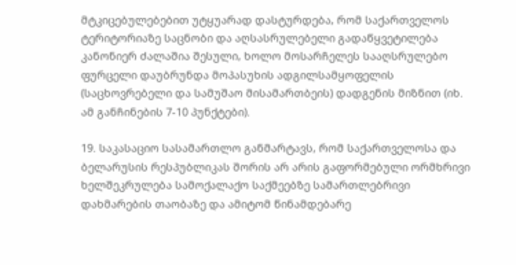მტკიცებულებებით უტყუარად დასტურდება, რომ საქართველოს ტერიტორიაზე საცნობი და აღსასრულებელი გადაწყვეტილება კანონიერ ძალაშია შესული, ხოლო მოსარჩელეს სააღსრულებო ფურცელი დაუბრუნდა მოპასუხის ადგილსამყოფელის (საცხოვრებელი და სამუშაო მისამართბეის) დადგენის მიზნით (იხ. ამ განჩინების 7-10 პუნქტები).

19. საკასაციო სასამართლო განმარტავს, რომ საქართველოსა და ბელარუსის რესპუბლიკას შორის არ არის გაფორმებული ორმხრივი ხელშეკრულება სამოქალაქო საქმეებზე სამართლებრივი დახმარების თაობაზე და ამიტომ წინამდებარე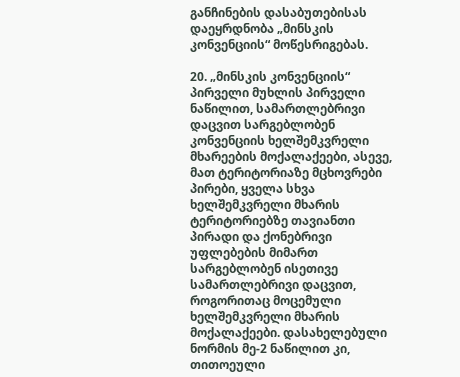განჩინების დასაბუთებისას დაეყრდნობა „მინსკის კონვენციის“ მოწესრიგებას.

20. „მინსკის კონვენციის“ პირველი მუხლის პირველი ნაწილით, სამართლებრივი დაცვით სარგებლობენ კონვენციის ხელშემკვრელი მხარეების მოქალაქეები, ასევე, მათ ტერიტორიაზე მცხოვრები პირები, ყველა სხვა ხელშემკვრელი მხარის ტერიტორიებზე თავიანთი პირადი და ქონებრივი უფლებების მიმართ სარგებლობენ ისეთივე სამართლებრივი დაცვით, როგორითაც მოცემული ხელშემკვრელი მხარის მოქალაქეები. დასახელებული ნორმის მე-2 ნაწილით კი, თითოეული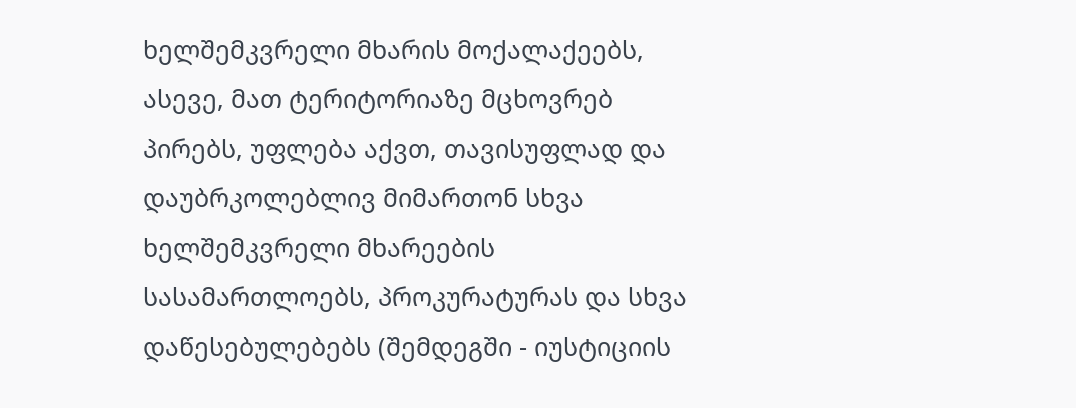ხელშემკვრელი მხარის მოქალაქეებს, ასევე, მათ ტერიტორიაზე მცხოვრებ პირებს, უფლება აქვთ, თავისუფლად და დაუბრკოლებლივ მიმართონ სხვა ხელშემკვრელი მხარეების სასამართლოებს, პროკურატურას და სხვა დაწესებულებებს (შემდეგში - იუსტიციის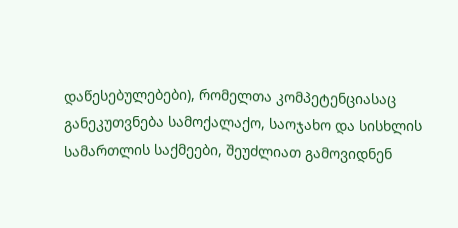დაწესებულებები), რომელთა კომპეტენციასაც განეკუთვნება სამოქალაქო, საოჯახო და სისხლის სამართლის საქმეები, შეუძლიათ გამოვიდნენ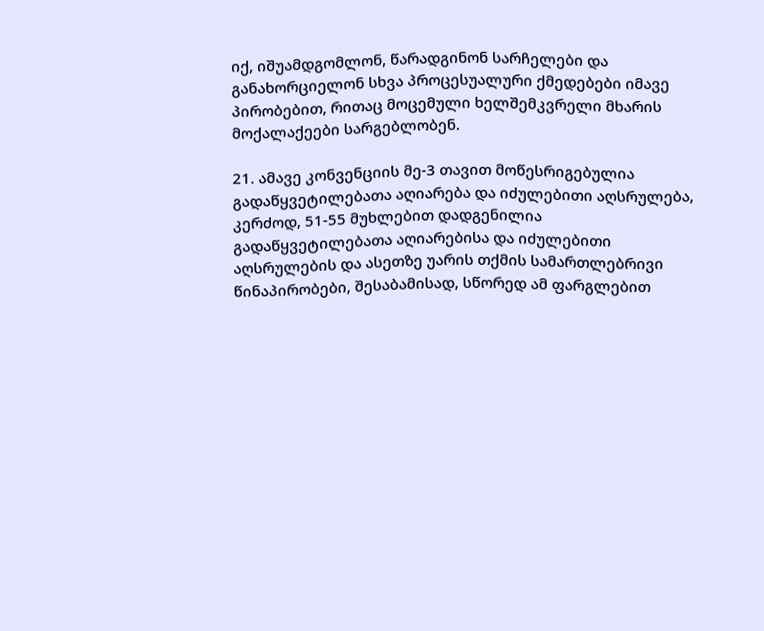იქ, იშუამდგომლონ, წარადგინონ სარჩელები და განახორციელონ სხვა პროცესუალური ქმედებები იმავე პირობებით, რითაც მოცემული ხელშემკვრელი მხარის მოქალაქეები სარგებლობენ.

21. ამავე კონვენციის მე-3 თავით მოწესრიგებულია გადაწყვეტილებათა აღიარება და იძულებითი აღსრულება, კერძოდ, 51-55 მუხლებით დადგენილია გადაწყვეტილებათა აღიარებისა და იძულებითი აღსრულების და ასეთზე უარის თქმის სამართლებრივი წინაპირობები, შესაბამისად, სწორედ ამ ფარგლებით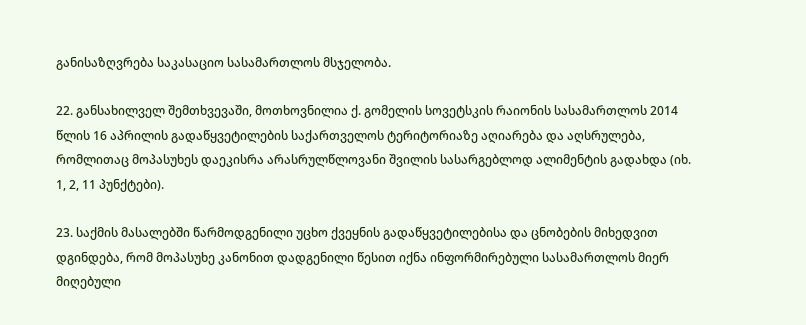განისაზღვრება საკასაციო სასამართლოს მსჯელობა.

22. განსახილველ შემთხვევაში, მოთხოვნილია ქ. გომელის სოვეტსკის რაიონის სასამართლოს 2014 წლის 16 აპრილის გადაწყვეტილების საქართველოს ტერიტორიაზე აღიარება და აღსრულება, რომლითაც მოპასუხეს დაეკისრა არასრულწლოვანი შვილის სასარგებლოდ ალიმენტის გადახდა (იხ. 1, 2, 11 პუნქტები).

23. საქმის მასალებში წარმოდგენილი უცხო ქვეყნის გადაწყვეტილებისა და ცნობების მიხედვით დგინდება, რომ მოპასუხე კანონით დადგენილი წესით იქნა ინფორმირებული სასამართლოს მიერ მიღებული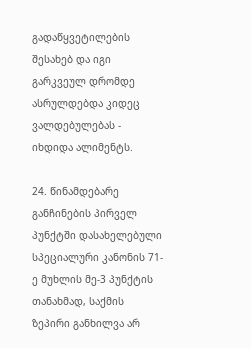გადაწყვეტილების შესახებ და იგი გარკვეულ დრომდე ასრულდებდა კიდეც ვალდებულებას - იხდიდა ალიმენტს.

24. წინამდებარე განჩინების პირველ პუნქტში დასახელებული სპეციალური კანონის 71-ე მუხლის მე-3 პუნქტის თანახმად, საქმის ზეპირი განხილვა არ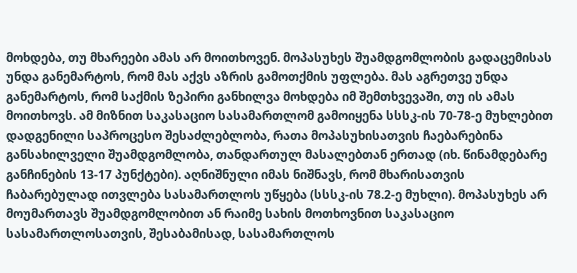მოხდება, თუ მხარეები ამას არ მოითხოვენ. მოპასუხეს შუამდგომლობის გადაცემისას უნდა განემარტოს, რომ მას აქვს აზრის გამოთქმის უფლება. მას აგრეთვე უნდა განემარტოს, რომ საქმის ზეპირი განხილვა მოხდება იმ შემთხვევაში, თუ ის ამას მოითხოვს. ამ მიზნით საკასაციო სასამართლომ გამოიყენა სსსკ-ის 70-78-ე მუხლებით დადგენილი საპროცესო შესაძლებლობა, რათა მოპასუხისათვის ჩაებარებინა განსახილველი შუამდგომლობა, თანდართულ მასალებთან ერთად (იხ. წინამდებარე განჩინების 13-17 პუნქტები). აღნიშნული იმას ნიშნავს, რომ მხარისათვის ჩაბარებულად ითვლება სასამართლოს უწყება (სსსკ-ის 78.2-ე მუხლი). მოპასუხეს არ მოუმართავს შუამდგომლობით ან რაიმე სახის მოთხოვნით საკასაციო სასამართლოსათვის, შესაბამისად, სასამართლოს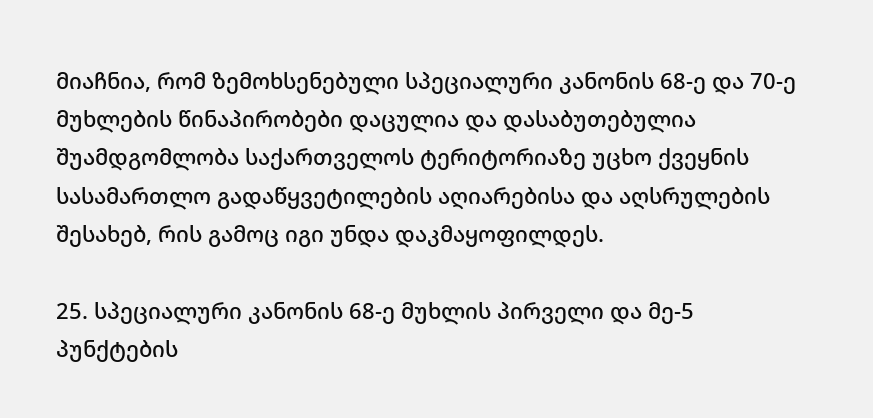მიაჩნია, რომ ზემოხსენებული სპეციალური კანონის 68-ე და 70-ე მუხლების წინაპირობები დაცულია და დასაბუთებულია შუამდგომლობა საქართველოს ტერიტორიაზე უცხო ქვეყნის სასამართლო გადაწყვეტილების აღიარებისა და აღსრულების შესახებ, რის გამოც იგი უნდა დაკმაყოფილდეს.

25. სპეციალური კანონის 68-ე მუხლის პირველი და მე-5 პუნქტების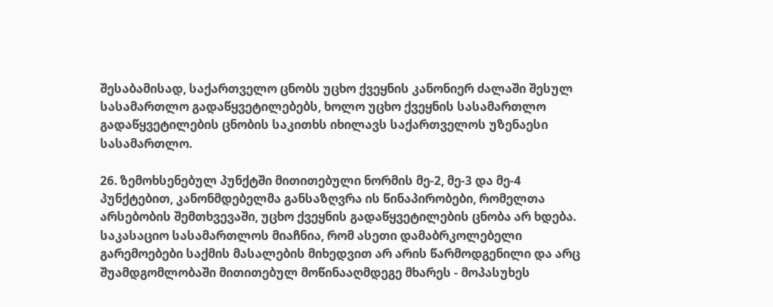შესაბამისად, საქართველო ცნობს უცხო ქვეყნის კანონიერ ძალაში შესულ სასამართლო გადაწყვეტილებებს, ხოლო უცხო ქვეყნის სასამართლო გადაწყვეტილების ცნობის საკითხს იხილავს საქართველოს უზენაესი სასამართლო.

26. ზემოხსენებულ პუნქტში მითითებული ნორმის მე-2, მე-3 და მე-4 პუნქტებით, კანონმდებელმა განსაზღვრა ის წინაპირობები, რომელთა არსებობის შემთხვევაში, უცხო ქვეყნის გადაწყვეტილების ცნობა არ ხდება. საკასაციო სასამართლოს მიაჩნია, რომ ასეთი დამაბრკოლებელი გარემოებები საქმის მასალების მიხედვით არ არის წარმოდგენილი და არც შუამდგომლობაში მითითებულ მოწინააღმდეგე მხარეს - მოპასუხეს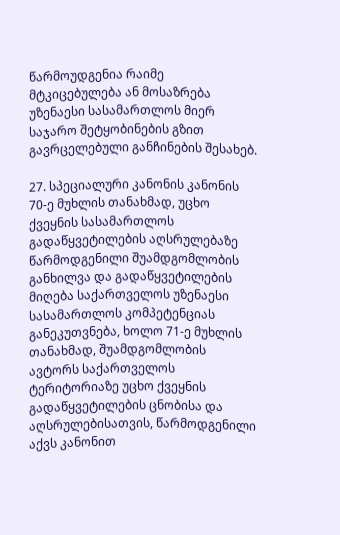წარმოუდგენია რაიმე მტკიცებულება ან მოსაზრება უზენაესი სასამართლოს მიერ საჯარო შეტყობინების გზით გავრცელებული განჩინების შესახებ.

27. სპეციალური კანონის კანონის 70-ე მუხლის თანახმად, უცხო ქვეყნის სასამართლოს გადაწყვეტილების აღსრულებაზე წარმოდგენილი შუამდგომლობის განხილვა და გადაწყვეტილების მიღება საქართველოს უზენაესი სასამართლოს კომპეტენციას განეკუთვნება, ხოლო 71-ე მუხლის თანახმად, შუამდგომლობის ავტორს საქართველოს ტერიტორიაზე უცხო ქვეყნის გადაწყვეტილების ცნობისა და აღსრულებისათვის, წარმოდგენილი აქვს კანონით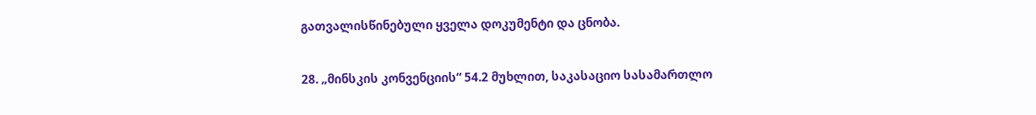გათვალისწინებული ყველა დოკუმენტი და ცნობა.

28. „მინსკის კონვენციის“ 54.2 მუხლით, საკასაციო სასამართლო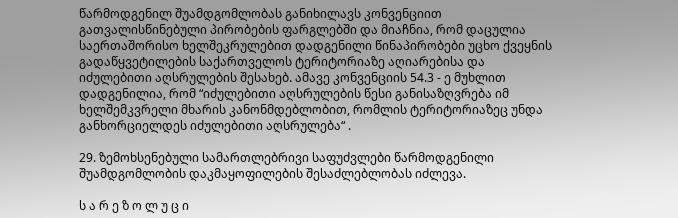წარმოდგენილ შუამდგომლობას განიხილავს კონვენციით გათვალისწინებული პირობების ფარგლებში და მიაჩნია, რომ დაცულია საერთაშორისო ხელშეკრულებით დადგენილი წინაპირობები უცხო ქვეყნის გადაწყვეტილების საქართველოს ტერიტორიაზე აღიარებისა და იძულებითი აღსრულების შესახებ. ამავე კონვენციის 54.3 - ე მუხლით დადგენილია, რომ “იძულებითი აღსრულების წესი განისაზღვრება იმ ხელშემკვრელი მხარის კანონმდებლობით, რომლის ტერიტორიაზეც უნდა განხორციელდეს იძულებითი აღსრულება“ .

29. ზემოხსენებული სამართლებრივი საფუძვლები წარმოდგენილი შუამდგომლობის დაკმაყოფილების შესაძლებლობას იძლევა.

ს ა რ ე ზ ო ლ უ ც ი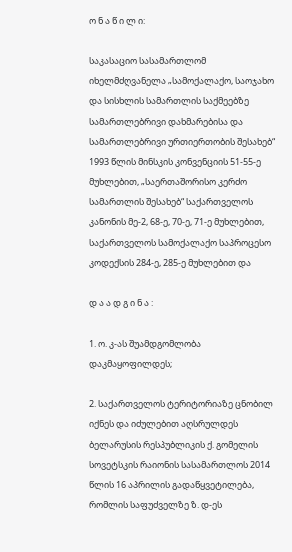ო ნ ა წ ი ლ ი:

საკასაციო სასამართლომ იხელმძღვანელა „სამოქალაქო, საოჯახო და სისხლის სამართლის საქმეებზე სამართლებრივი დახმარებისა და სამართლებრივი ურთიერთობის შესახებ“ 1993 წლის მინსკის კონვენციის 51-55-ე მუხლებით, „საერთაშორისო კერძო სამართლის შესახებ“ საქართველოს კანონის მე-2, 68-ე, 70-ე, 71-ე მუხლებით, საქართველოს სამოქალაქო საპროცესო კოდექსის 284-ე, 285-ე მუხლებით და

დ ა ა დ გ ი ნ ა :

1. ო. კ-ას შუამდგომლობა დაკმაყოფილდეს;

2. საქართველოს ტერიტორიაზე ცნობილ იქნეს და იძულებით აღსრულდეს ბელარუსის რესპუბლიკის ქ. გომელის სოვეტსკის რაიონის სასამართლოს 2014 წლის 16 აპრილის გადაწყვეტილება, რომლის საფუძველზე ზ. დ-ეს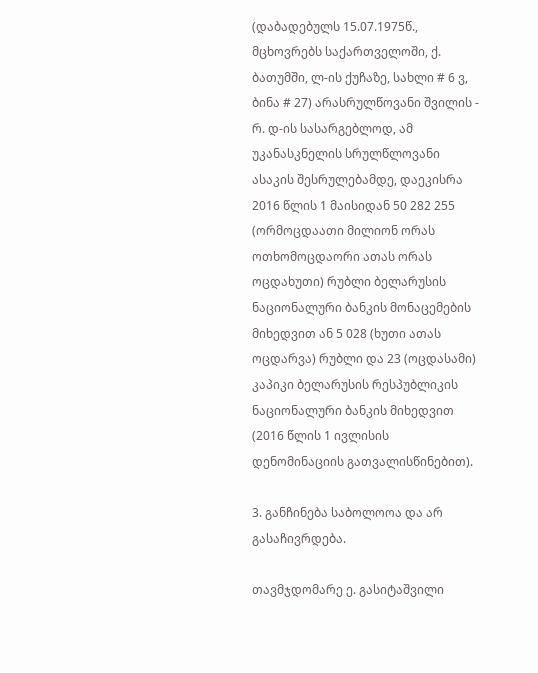(დაბადებულს 15.07.1975წ., მცხოვრებს საქართველოში, ქ. ბათუმში, ლ-ის ქუჩაზე, სახლი # 6 ვ, ბინა # 27) არასრულწოვანი შვილის - რ. დ-ის სასარგებლოდ, ამ უკანასკნელის სრულწლოვანი ასაკის შესრულებამდე, დაეკისრა 2016 წლის 1 მაისიდან 50 282 255 (ორმოცდაათი მილიონ ორას ოთხომოცდაორი ათას ორას ოცდახუთი) რუბლი ბელარუსის ნაციონალური ბანკის მონაცემების მიხედვით ან 5 028 (ხუთი ათას ოცდარვა) რუბლი და 23 (ოცდასამი) კაპიკი ბელარუსის რესპუბლიკის ნაციონალური ბანკის მიხედვით (2016 წლის 1 ივლისის დენომინაციის გათვალისწინებით).

3. განჩინება საბოლოოა და არ გასაჩივრდება.

თავმჯდომარე ე. გასიტაშვილი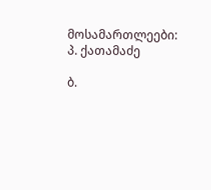მოსამართლეები: პ. ქათამაძე

ბ.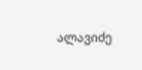ალავიძე